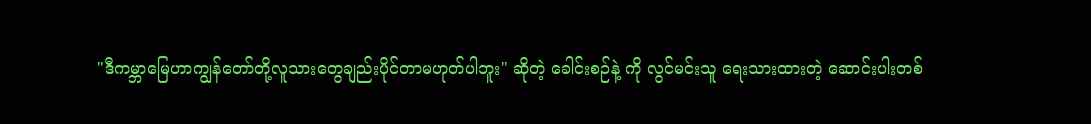"ဒီကမ္ဘာမြေဟာကျွန်တော်တို့လူသားတွေချည်းပိုင်တာမဟုတ်ပါဘူး" ဆိုတဲ့ ခေါင်းစဉ်နဲ့ ကို လွင်မင်းသူ ရေးသားထားတဲ့ ဆောင်းပါးတစ်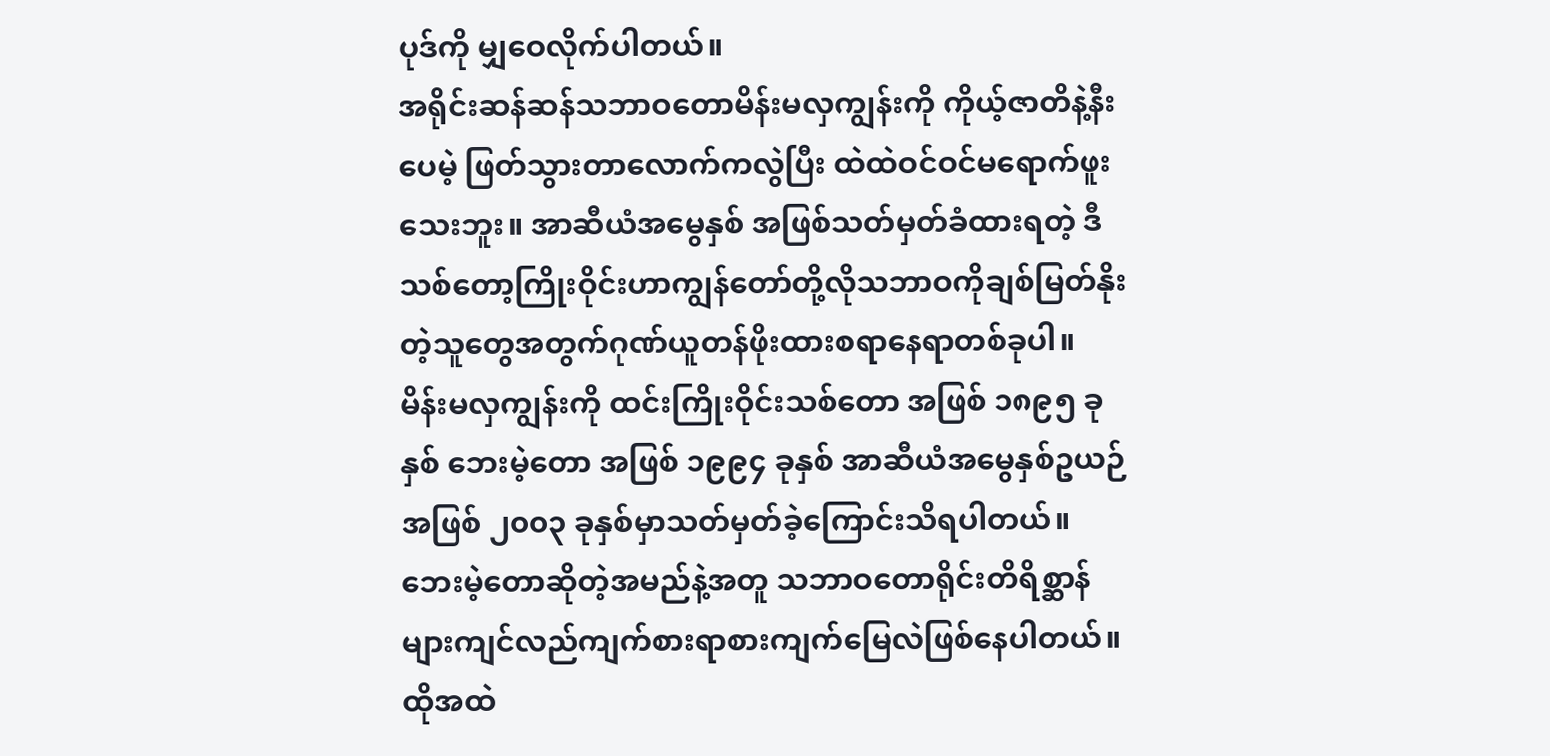ပုဒ်ကို မျှဝေလိုက်ပါတယ်။
အရိုင်းဆန်ဆန်သဘာဝတောမိန်းမလှကျွန်းကို ကိုယ့်ဇာတိနဲ့နီးပေမဲ့ ဖြတ်သွားတာလောက်ကလွဲပြီး ထဲထဲဝင်ဝင်မရောက်ဖူးသေးဘူး။ အာဆီယံအမွေနှစ် အဖြစ်သတ်မှတ်ခံထားရတဲ့ ဒီသစ်တော့ကြိုးဝိုင်းဟာကျွန်တော်တို့လိုသဘာဝကိုချစ်မြတ်နိုးတဲ့သူတွေအတွက်ဂုဏ်ယူတန်ဖိုးထားစရာနေရာတစ်ခုပါ။
မိန်းမလှကျွန်းကို ထင်းကြိုးဝိုင်းသစ်တော အဖြစ် ၁၈၉၅ ခုနှစ် ဘေးမဲ့တော အဖြစ် ၁၉၉၄ ခုနှစ် အာဆီယံအမွေနှစ်ဥယဉ်အဖြစ် ၂၀၀၃ ခုနှစ်မှာသတ်မှတ်ခဲ့ကြောင်းသိရပါတယ်။
ဘေးမဲ့တောဆိုတဲ့အမည်နဲ့အတူ သဘာဝတောရိုင်းတိရိစ္ဆာန်များကျင်လည်ကျက်စားရာစားကျက်မြေလဲဖြစ်နေပါတယ်။
ထိုအထဲ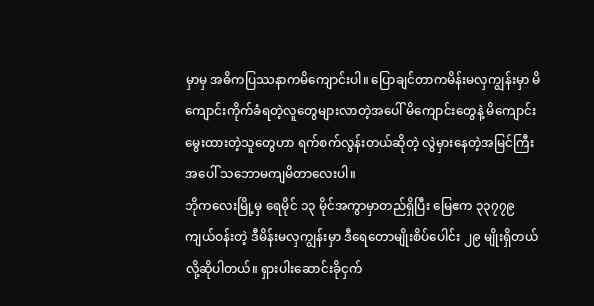မှာမှ အဓိကပြဿနာကမိကျောင်းပါ။ ပြောချင်တာကမိန်းမလှကျွန်းမှာ မိကျောင်းကိုက်ခံရတဲ့လူတွေများလာတဲ့အပေါ် မိကျောင်းတွေနဲ့ မိကျောင်းမွေးထားတဲ့သူတွေဟာ ရက်စက်လွန်းတယ်ဆိုတဲ့ လွဲမှားနေတဲ့အမြင်ကြီးအပေါ် သဘောမကျမိတာလေးပါ။
ဘိုကလေးမြို့မှ ရေမိုင် ၁၃ မိုင်အကွာမှာတည်ရှိပြီး မြေဧက ၃၃၇၇၉ ကျယ်ဝန်းတဲ့ ဒီမိန်းမလှကျွန်းမှာ ဒီရေတောမျိုးစိပ်ပေါင်း ၂၉ မျိုးရှိတယ်လို့ဆိုပါတယ်။ ရှားပါးဆောင်းခိုငှက်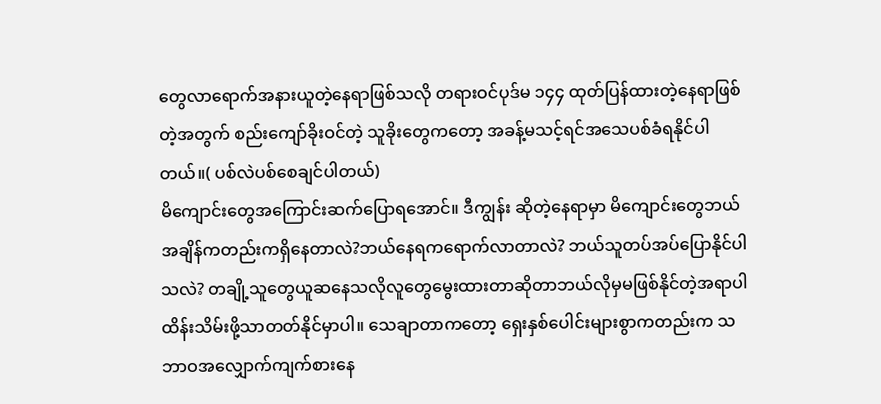တွေလာရောက်အနားယူတဲ့နေရာဖြစ်သလို တရားဝင်ပုဒ်မ ၁၄၄ ထုတ်ပြန်ထားတဲ့နေရာဖြစ်တဲ့အတွက် စည်းကျော်ခိုးဝင်တဲ့ သူခိုးတွေကတော့ အခန့်မသင့်ရင်အသေပစ်ခံရနိုင်ပါတယ်။( ပစ်လဲပစ်စေချင်ပါတယ်)
မိကျောင်းတွေအကြောင်းဆက်ပြောရအောင်။ ဒီကျွန်း ဆိုတဲ့နေရာမှာ မိကျောင်းတွေဘယ်အချိန်ကတည်းကရှိနေတာလဲ?ဘယ်နေရကရောက်လာတာလဲ? ဘယ်သူတပ်အပ်ပြောနိုင်ပါသလဲ? တချို့သူတွေယူဆနေသလိုလူတွေမွေးထားတာဆိုတာဘယ်လိုမှမဖြစ်နိုင်တဲ့အရာပါ ထိန်းသိမ်းဖို့သာတတ်နိုင်မှာပါ။ သေချာတာကတော့ ရှေးနှစ်ပေါင်းများစွာကတည်းက သဘာဝအလျှောက်ကျက်စားနေ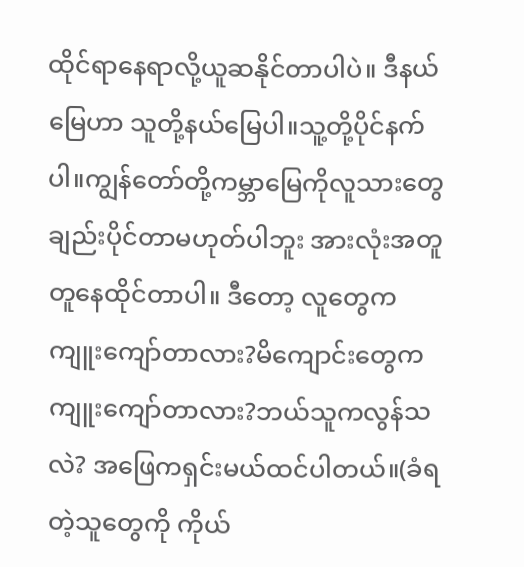ထိုင်ရာနေရာလို့ယူဆနိုင်တာပါပဲ။ ဒီနယ်မြေဟာ သူတို့နယ်မြေပါ။သူ့တို့ပိုင်နက်ပါ။ကျွန်တော်တို့ကမ္ဘာမြေကိုလူသားတွေချည်းပိုင်တာမဟုတ်ပါဘူး အားလုံးအတူတူနေထိုင်တာပါ။ ဒီတော့ လူတွေကကျူးကျော်တာလား?မိကျောင်းတွေကကျူးကျော်တာလား?ဘယ်သူကလွန်သလဲ? အဖြေကရှင်းမယ်ထင်ပါတယ်။(ခံရတဲ့သူတွေကို ကိုယ်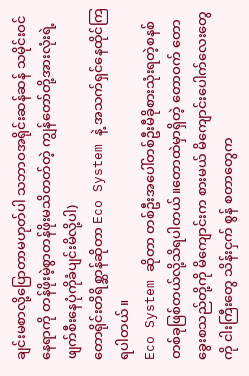ချင်းမစာလို့ပြောတာမဟုတ်ပါ သဘာဝအရိုင်းဆန်ဆန် သမိုင်းဝင်နေရာကို တန်ဖိုးမဲ့စွာတန်ဖိုးမသိတတ်တဲ့ ကျွန်တော်တို့အားလုံးရဲ့ဖျက်စီးနေပုံကိုခံပျင်းမိလို့ပါ)
တောရိုင်းတိရိစ္ဆာန်ဆိုတာ Eco System နဲ့ အသက်ရှင်နေထိုင်ကြရပါတယ်။
Eco System ဆိုတာ တစ်ဦးအပေါ်တစ်ဦးမီခိုစားသုံးရတဲ့စနစ်တစ်ခုဖြစ်တယ်လို့သိရပါတယ်။တောထဲမှာရှိတဲ့ တောဝက် တောခွေးစသည်တို့ကို မိကျောင်းက စားမယ် မိကျောင်းပေါက်လေးတွေကို ငါးကြီးတွေ သိန်းငှက် စွန် စတာတွေက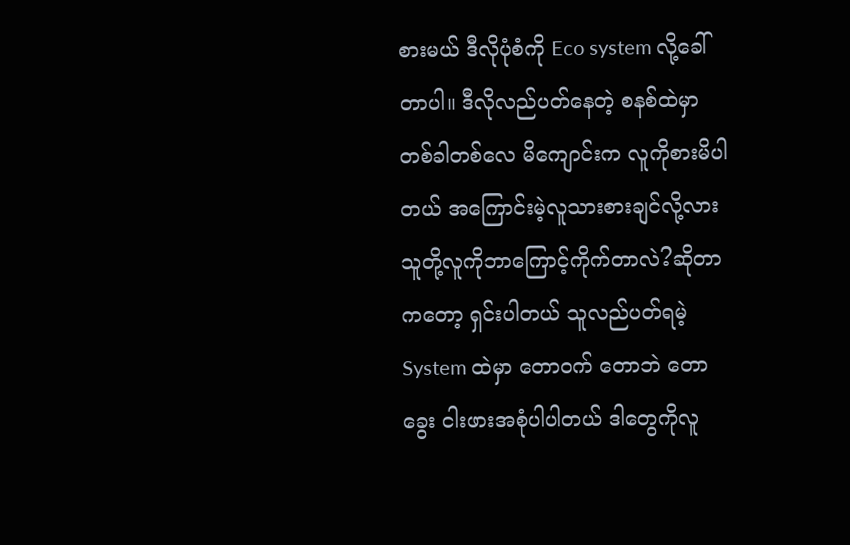စားမယ် ဒီလိုပုံစံကို Eco system လို့ခေါ်တာပါ။ ဒီလိုလည်ပတ်နေတဲ့ စနစ်ထဲမှာ တစ်ခါတစ်လေ မိကျောင်းက လူကိုစားမိပါတယ် အကြောင်းမဲ့လူသားစားချင်လို့လား သူတို့လူကိုဘာကြောင့်ကိုက်တာလဲ?ဆိုတာကတော့ ရှင်းပါတယ် သူလည်ပတ်ရမဲ့ System ထဲမှာ တောဝက် တောဘဲ တောခွေး ငါးဖားအစုံပါပါတယ် ဒါတွေကိုလူ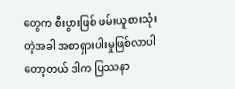တွေက စီးပွားဖြစ် ဖမ်းယူစားသုံးတဲ့အခါ အစာရှားပါးမှုဖြစ်လာပါတော့တယ် ဒါက ပြဿနာ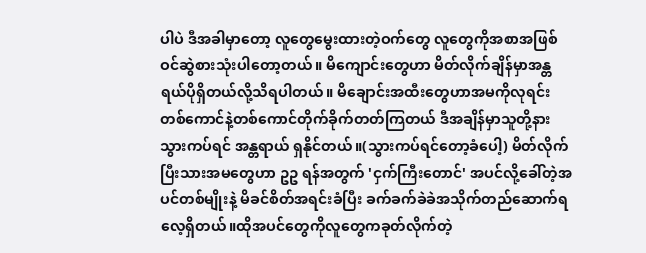ပါပဲ ဒီအခါမှာတော့ လူတွေမွေးထားတဲ့ဝက်တွေ လူတွေကိုအစာအဖြစ်ဝင်ဆွဲစားသုံးပါတော့တယ်။ မိကျောင်းတွေဟာ မိတ်လိုက်ချိန်မှာအန္တရယ်ပိုရှိတယ်လို့သိရပါတယ်။ မိချောင်းအထီးတွေဟာအမကိုလုရင်း တစ်ကောင်နဲ့တစ်ကောင်တိုက်ခိုက်တတ်ကြတယ် ဒီအချိန်မှာသူတို့နားသွားကပ်ရင် အန္တရာယ် ရှနိုင်တယ်။(သွားကပ်ရင်တော့ခံပေါ့) မိတ်လိုက်ပြီးသားအမတွေဟာ ဥဥ ရန်အတွက် 'ငှက်ကြီးတောင်' အပင်လို့ခေါ်တဲ့အပင်တစ်မျိုးနဲ့ မိခင်စိတ်အရင်းခံပြီး ခက်ခက်ခဲခဲအသိုက်တည်ဆောက်ရလေ့ရှိတယ်။ထိုအပင်တွေကိုလူတွေကခုတ်လိုက်တဲ့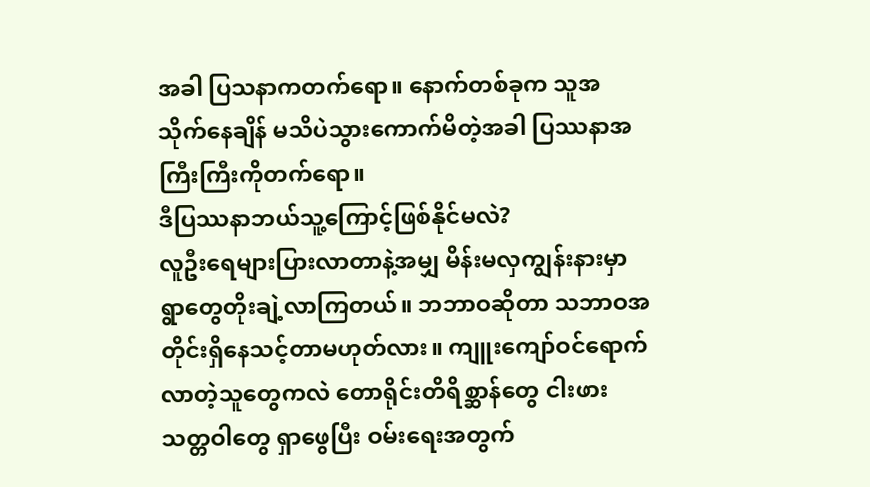အခါ ပြသနာကတက်ရော။ နောက်တစ်ခုက သူအသိုက်နေချိန် မသိပဲသွားကောက်မိတဲ့အခါ ပြဿနာအကြီးကြီးကိုတက်ရော။
ဒီပြဿနာဘယ်သူ့ကြောင့်ဖြစ်နိုင်မလဲ?
လူဦးရေများပြားလာတာနဲ့အမျှ မိန်းမလှကျွန်းနားမှာ ရွာတွေတိုးချဲ့လာကြတယ်။ ဘဘာဝဆိုတာ သဘာဝအတိုင်းရှိနေသင့်တာမဟုတ်လား။ ကျူးကျော်ဝင်ရောက်လာတဲ့သူတွေကလဲ တောရိုင်းတိရိစ္ဆာန်တွေ ငါးဖား သတ္တဝါတွေ ရှာဖွေပြီး ဝမ်းရေးအတွက်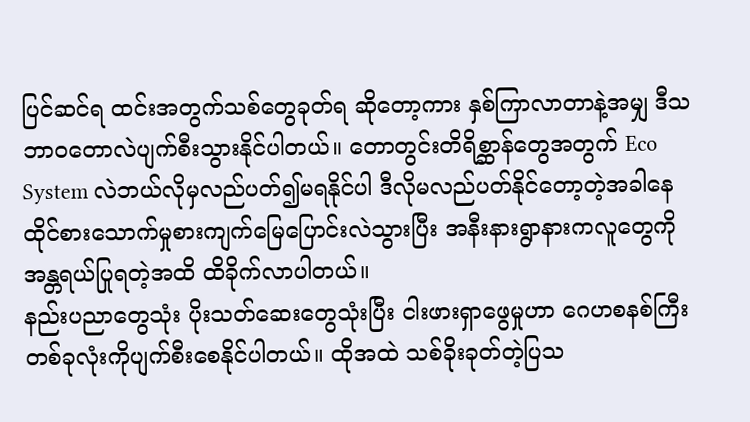ပြင်ဆင်ရ ထင်းအတွက်သစ်တွေခုတ်ရ ဆိုတော့ကား နှစ်ကြာလာတာနဲ့အမျှ ဒီသဘာဝတောလဲပျက်စီးသွားနိုင်ပါတယ်။ တောတွင်းတိရိစ္ဆာန်တွေအတွက် Eco System လဲဘယ်လိုမှလည်ပတ်၍မရနိုင်ပါ ဒီလိုမလည်ပတ်နိုင်တော့တဲ့အခါနေထိုင်စားသောက်မှုစားကျက်မြေပြောင်းလဲသွားပြီး အနီးနားရွာနားကလူတွေကိုအန္တရယ်ပြုရတဲ့အထိ ထိခိုက်လာပါတယ်။
နည်းပညာတွေသုံး ပိုးသတ်ဆေးတွေသုံးပြီး ငါးဖားရှာဖွေမှုဟာ ဂေဟစနစ်ကြီးတစ်ခုလုံးကိုပျက်စီးစေနိုင်ပါတယ်။ ထိုအထဲ သစ်ခိုးခုတ်တဲ့ပြသ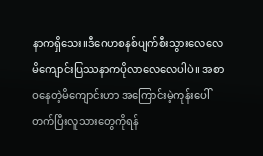နာကရှိသေး။ဒီဂေဟစနစ်ပျက်စီးသွားလေလေ မိကျောင်းပြဿနာကပိုလာလေလေပါပဲ။ အစာဝနေတဲ့မိကျောင်းဟာ အကြောင်းမဲ့ကုန်းပေါ်တက်ပြီးလူသားတွေကိုရန်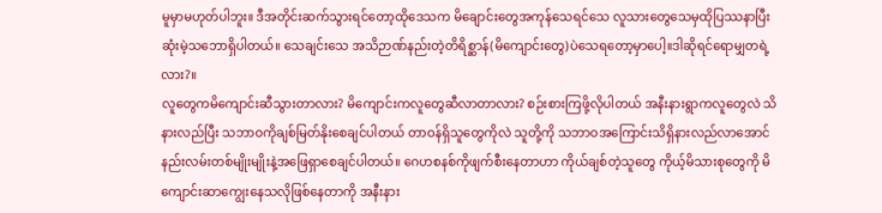မူမှာမဟုတ်ပါဘူး။ ဒီအတိုင်းဆက်သွားရင်တော့ထိုဒေသက မိချောင်းတွေအကုန်သေရင်သေ လူသားတွေသေမှထိုပြဿနာပြီးဆုံးမဲ့သဘောရှိပါတယ်။ သေချင်းသေ အသိဉာဏ်နည်းတဲ့တိရိစ္ဆာန်(မိကျောင်းတွေ)ပဲသေရတော့မှာပေါ့။ဒါဆိုရင်ရောမျှတရဲ့လား?။
လူတွေကမိကျောင်းဆီသွားတာလား? မိကျောင်းကလူတွေဆီလာတာလား? စဉ်းစားကြဖို့လိုပါတယ် အနီးနားရွာကလူတွေလဲ သိနားလည်ပြီး သဘာဝကိုချစ်မြတ်နိုးစေချင်ပါတယ် တာဝန်ရှိသူတွေကိုလဲ သူတို့ကို သဘာဝအကြောင်းသိရှိနားလည်လာအောင် နည်းလမ်းတစ်မျိုးမျိုးနဲ့အဖြေရှာစေချင်ပါတယ်။ ဂေဟစနစ်ကိုဖျက်စီးနေတာဟာ ကိုယ်ချစ်တဲ့သူတွေ ကိုယ့်မိသားစုတွေကို မိကျောင်းဆာကျွေးနေသလိုဖြစ်နေတာကို အနီးနား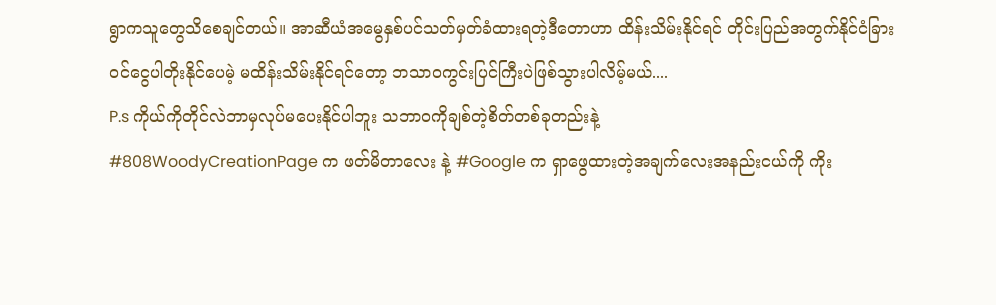ရွာကသူတွေသိစေချင်တယ်။ အာဆီယံအမွေနှစ်ပင်သတ်မှတ်ခံထားရတဲ့ဒီတောဟာ ထိန်းသိမ်းနိုင်ရင် တိုင်းပြည်အတွက်နိုင်ငံခြားဝင်ငွေပါတိုးနိုင်ပေမဲ့ မထိန်းသိမ်းနိုင်ရင်တော့ ဘသာဝကွင်းပြင်ကြီးပဲဖြစ်သွားပါလိမ့်မယ်....
P.s ကိုယ်ကိုတိုင်လဲဘာမှလုပ်မပေးနိုင်ပါဘူး သဘာဝကိုချစ်တဲ့စိတ်တစ်ခုတည်းနဲ့
#808WoodyCreationPage က ဖတ်မိတာလေး နဲ့ #Google က ရှာဖွေထားတဲ့အချက်လေးအနည်းငယ်ကို ကိုး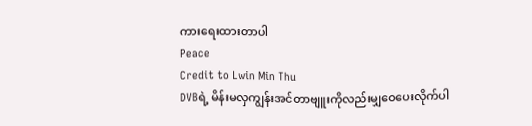ကားရေးထားတာပါ
Peace
Credit to Lwin Min Thu
DVBရဲ့ မိန်းမလှကျွန်းအင်တာဗျူးကိုလည်းမျှဝေပေးလိုက်ပါ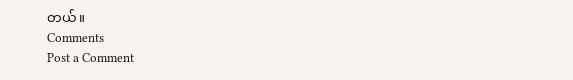တယ်။
Comments
Post a Comment